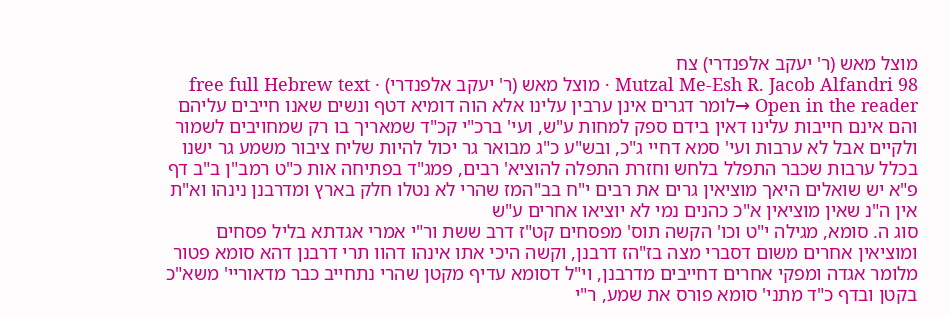מוצל מאש (ר' יעקב אלפנדרי) צח
Mutzal Me-Esh R. Jacob Alfandri 98 · מוצל מאש (ר' יעקב אלפנדרי) · free full Hebrew text
Open in the reader →לומר דגרים אינן ערבין עלינו אלא הוה דומיא דטף ונשים שאנו חייבים עליהם והם אינם חייבות עלינו דאין בידם ספק למחות ע"ש, ועי' ברכ"י קכ"ד שמאריך בו רק שמחויבים לשמור ולקיים אבל לא ערבות ועי' סמא דחיי ג"כ, ובש"ע כ"ג מבואר גר יכול להיות שליח ציבור משמע גר ישנו בכלל ערבות שכבר התפלל בלחש וחזרת התפלה להוציא' רבים, פמג"ד בפתיחה אות כ"ט רמב"ן ב"ב דף פ"א יש שואלים היאך מוציאין גרים את רבים י"ח בב"המז שהרי לא נטלו חלק בארץ ומדרבנן נינהו וא"ת אין ה"נ שאין מוציאין א"כ כהנים נמי לא יוציאו אחרים ע"ש
סוג ה. סומא, מגילה י"ט וכו' הקשה תוס' מפסחים קט"ז דרב ששת ור"י אמרי אגדתא בליל פסחים ומוציאין אחרים משום דסברי מצה בז"הז דרבנן, וקשה היכי אתו אינהו דהוו תרי דרבנן דהא סומא פטור מלומר אגדה ומפקי אחרים דחייבים מדרבנן, וי"ל דסומא עדיף מקטן שהרי נתחייב כבר מדאוריי' משא"כ בקטן ובדף כ"ד מתני' סומא פורס את שמע, ר"י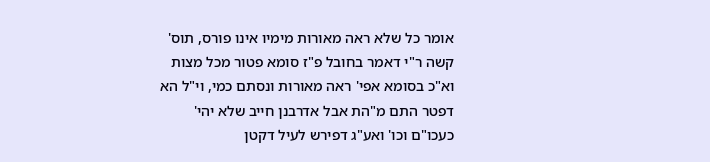אומר כל שלא ראה מאורות מימיו אינו פורס, תוס' קשה ר"י דאמר בחובל פ"ז סומא פטור מכל מצות וא"כ בסומא אפי' ראה מאורות ונסתם כמי, וי"ל הא דפטר התם מ"הת אבל אדרבנן חייב שלא יהי' כעכו"ם וכו' ואע"ג דפירש לעיל דקטן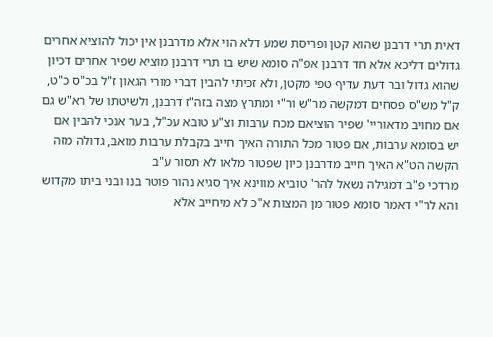דאית תרי דרבנן שהוא קטן ופריסת שמע דלא הוי אלא מדרבנן אין יכול להוציא אחרים גדולים דליכא אלא חד דרבנן אפ"ה סומא שיש בו תרי דרבנן מוציא שפיר אחרים דכיון שהוא גדול ובר דעת עדיף טפי מקטן, ולא זכיתי להבין דברי מורי הגאון ז"ל בכ"ס כ"ט, ק"ל מש"ס פסחים דמקשה מר"ש ור"י ומתרץ מצה בזה"ז דרבנן, ולשיטתו של רא"ש גם אם מחויב מדאוריי' שפיר הוציאם מכח ערבות וצ"ע טובא עכ"ל, בער אנכי להבין אם יש בסומא ערבות, אם פטור מכל התורה האיך חייב בקבלת ערבות מואב, גדולה מזה הקשה הט"א האיך חייב מדרבנן כיון שפטור מלאו לא תסור ע"ב
מרדכי פ"ב דמגילה נשאל להר' טוביא מווינא איך סגיא נהור פוטר בנו ובני ביתו מקדוש והא לר"י דאמר סומא פטור מן המצות א"כ לא מיחייב אלא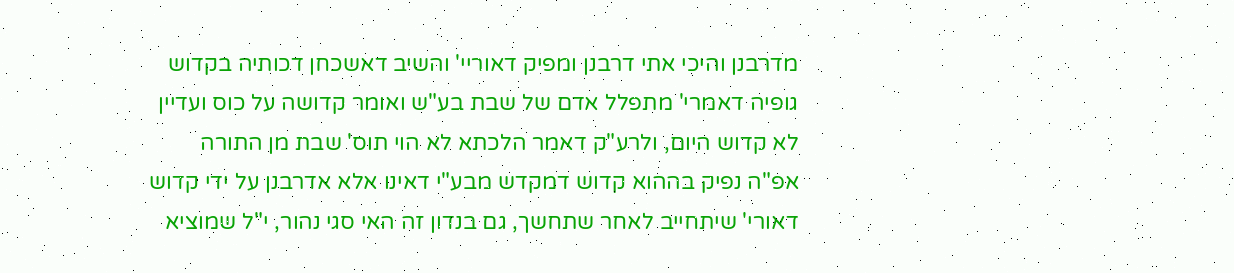מדרבנן והיכי אתי דרבנן ומפיק דאוריי' והשיב דאשכחן דכותיה בקדוש גופיה דאמרי' מתפלל אדם של שבת בע"ש ואומר קדושה על כוס ועדיין לא קדוש היום, ולרע"ק דאמר הלכתא לא הוי תוס' שבת מן התורה אפ"ה נפיק בההוא קדוש דמקדש מבע"י דאינו אלא אדרבנן על ידי קדוש דאורי' שיתחייב לאחר שתחשך, גם בנדון זה האי סגי נהור, י"ל שמוציא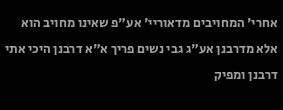אחרי' המחויבים מדאוריי' אע"פ שאינו מחויב הוא אלא מדרבנן אע"ג גבי נשים פריך א"א דרבנן היכי אתי דרבנן ומפיק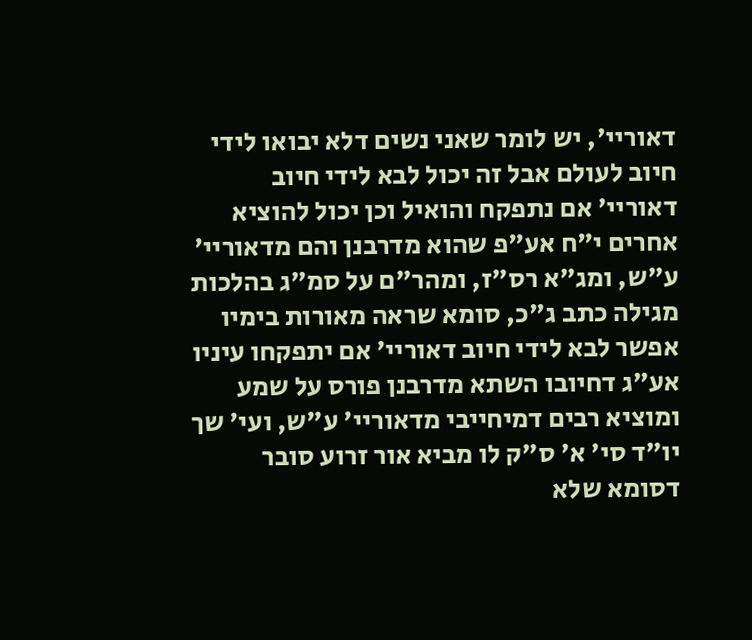דאוריי', יש לומר שאני נשים דלא יבואו לידי חיוב לעולם אבל זה יכול לבא לידי חיוב דאוריי' אם נתפקח והואיל וכן יכול להוציא אחרים י"ח אע"פ שהוא מדרבנן והם מדאוריי' ע"ש, ומג"א רס"ז, ומהר"ם על סמ"ג בהלכות מגילה כתב ג"כ, סומא שראה מאורות בימיו אפשר לבא לידי חיוב דאוריי' אם יתפקחו עיניו אע"ג דחיובו השתא מדרבנן פורס על שמע ומוציא רבים דמיחייבי מדאוריי' ע"ש, ועי' שך יו"ד סי' א' ס"ק לו מביא אור זרוע סובר דסומא שלא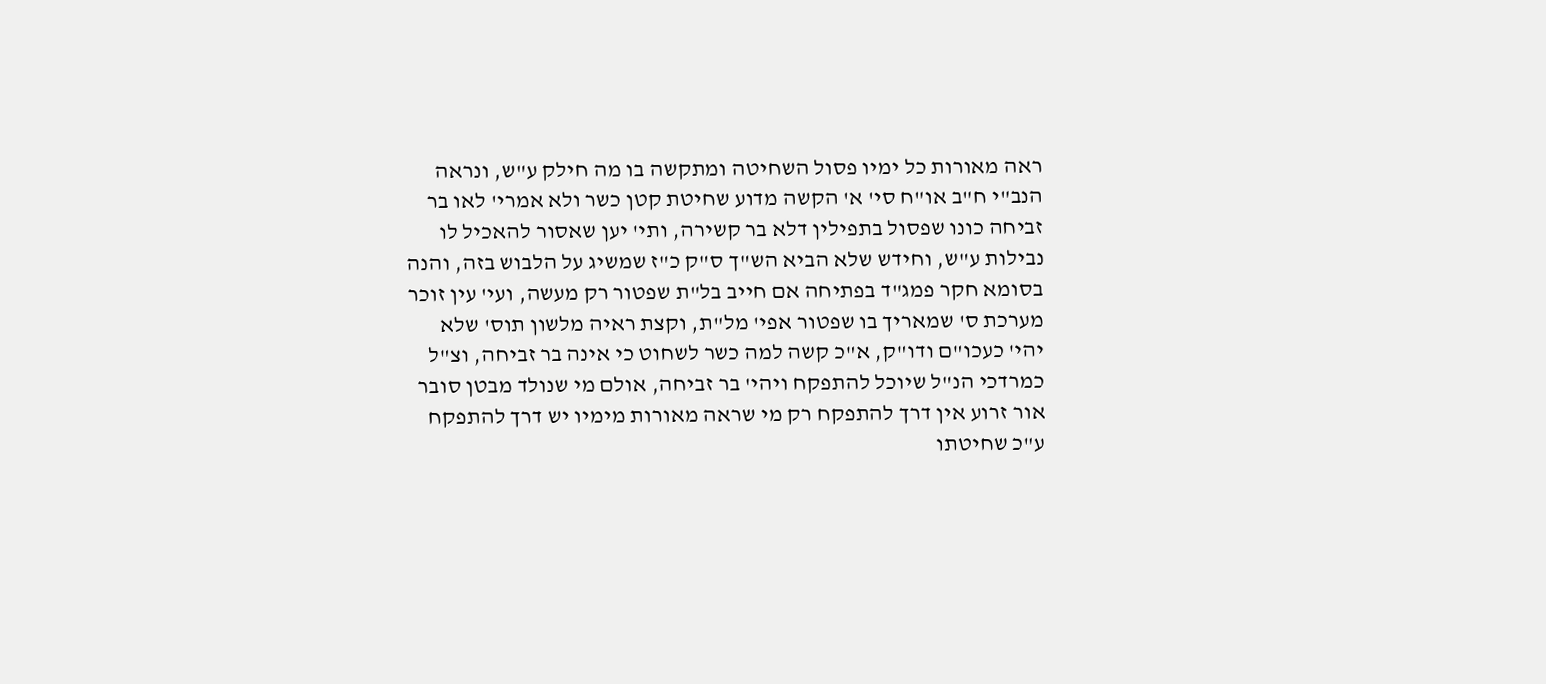ראה מאורות כל ימיו פסול השחיטה ומתקשה בו מה חילק ע"ש, ונראה הנב"י ח"ב או"ח סי' א' הקשה מדוע שחיטת קטן כשר ולא אמרי' לאו בר זביחה כונו שפסול בתפילין דלא בר קשירה, ותי' יען שאסור להאכיל לו נבילות ע"ש, וחידש שלא הביא הש"ך ס"ק כ"ז שמשיג על הלבוש בזה, והנה בסומא חקר פמג"ד בפתיחה אם חייב בל"ת שפטור רק מעשה, ועי' עין זוכר מערכת ס' שמאריך בו שפטור אפי' מל"ת, וקצת ראיה מלשון תוס' שלא יהי' כעכו"ם ודו"ק, א"כ קשה למה כשר לשחוט כי אינה בר זביחה, וצ"ל כמרדכי הנ"ל שיוכל להתפקח ויהי' בר זביחה, אולם מי שנולד מבטן סובר אור זרוע אין דרך להתפקח רק מי שראה מאורות מימיו יש דרך להתפקח ע"כ שחיטתו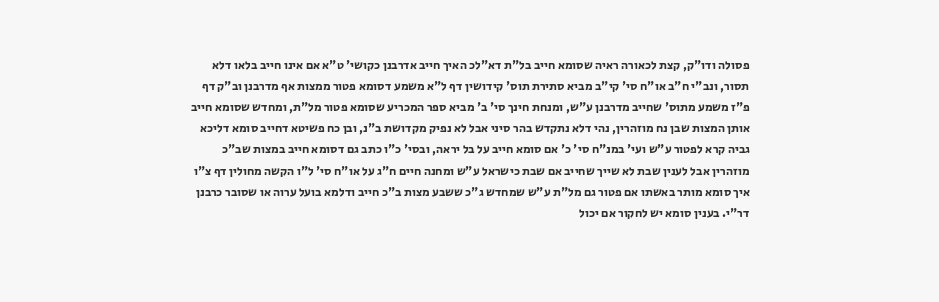פסולה ודו"ק, קצת לכאורה ראיה שסומא חייב בל"ת דא"לכ האיך חייב אדרבנן כקושי' ט"א אם אינו חייב בלאו דלא תסור, ונב"י ח"ב או"ח סי' קי"ב מביא סתירת תוס' קידושין דף ל"א משמע דסומא פטור ממצות אף מדרבנן וב"ק דף פ"ז משמע מתוס' שחייב מדרבנן ע"ש, ומנחת חינך סי' ב' מביא ספר המכריע שסומא פטור מל"ת, ומחדש שסומא חייב אותן המצות שבן נח מוזהרין, נהי דלא נתקדש בהר סיני אבל לא נפיק מקדושת ב"נ, ובן כח פשיטא דחייב סומא דליכא גביה קרא לפטור ע"ש ועי' במנ"ח סי' כ' אם סומא חייב על בל יראה, ובסי' כ"ו כתב גם דסומא חייב במצות שב"כ מוזהרין אבל לענין שבת לא שייך שחייב אם שבת כישראל ע"ש ומחנה חיים ח"ג על או"ח סי' ל"ו הקשה מחולין דף צ"ו איך סומא מותר באשתו אם פטור גם מל"ת ע"ש שמחדש ג"כ ששבע מצות ב"כ חייב ודלמא בועל ערוה או שסובר כרבנן דר"י. בענין סומא יש לחקור אם יכול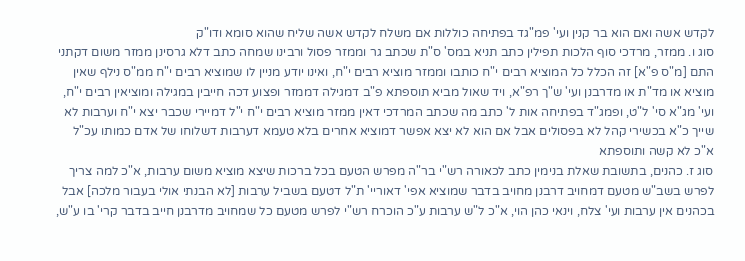לקדש אשה ואם הוא בר קנין ועי' פמ"גד בפתיחה כוללות אם משלח לקדש אשה שליח שהוא סומא ודו"ק
סוג ו. ממזר, מרדכי סוף הלכות תפילין כתב תניא במס' ס"ת שכתב גר וממזר פסול ורבינו שמחה כתב דלא גרסינן ממזר משום דקתני התם [מ"ס פ"א] זה הכלל כל המוציא רבים י"ח כותבו וממזר מוציא רבים י"ח, ואינו יודע מניין לו שמוציא רבים י"ח ממ"ס נילף שאין מוציא או מד"ת או מדרבנן ועי' ש"ך רפ"א, ויד שאול מביא תוספתא פ"ב דמגילה דממזר ופצוע דכה חייבין במגילה ומוציאין רבים י"ח, ועי' מג"א סי' ל"ט, ופמג"ד בפתיחה אות ל' כתב מה שכתב המרדכי דאין ממזר מוציא רבים י"ח י"ל דמיירי שכבר יצא י"ח וערבות לא שייך כ"א בכשירי קהל לא בפסולים אבל אם הוא לא יצא אפשר דמוציא אחרים בלא טעמא דערבות דשלוחו של אדם כמותו עכ"ל א"כ לא קשה ותוספתא
סוג ז. כהנים, בתשובת שאלת בנימין כתב לכאורה רש"י בר"ה מפרש הטעם בכל ברכות שיצא מוציא משום ערבות, א"כ למה צריך לפרש בשב"ש מטעם דמחויב דרבנן מחויב בדבר שמוציא אפי' דאוריי' ת"ל דטעם בשביל ערבות [לא הבנתי אולי בעבור מלכה] אבל בכהנים אין ערבות ועי' צלח, וינאי כהן הוי, א"כ ל"ש ערבות ע"כ הוכרח רש"י לפרש מטעם כל שמחויב מדרבנן חייב בדבר קרי' בו ע"ש,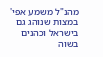מהנ"ל משמע אפי' במצות שנוהג גם בישראל וכהנים בשוה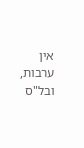אין ערבות, ובל"ס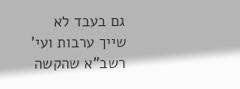גם בעבד לא שייך ערבות ועי' רשב"א שהקשה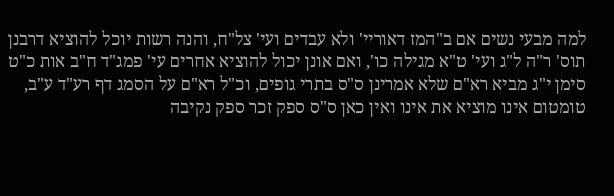למה מבעי נשים אם ב"המז דאוריי' ולא עבדים ועי' צל"ח, והנה רשות יוכל להוציא דרבנן תוס' ר"ה ל"ג ועי' ט"א מגילה כו', ואם אונן יכול להוציא אחרים עי' פמג"ד ח"ב אות כ"ט
סימן י"ג מביא רא"ם שלא אמרינן ס"ס בתרי גופים, וכ"ל רא"ם על הסמג דף רע"ד ע"ב, טומטום אינו מוציא את אינו ואין כאן ס"ס ספק זכר ספק נקיבה